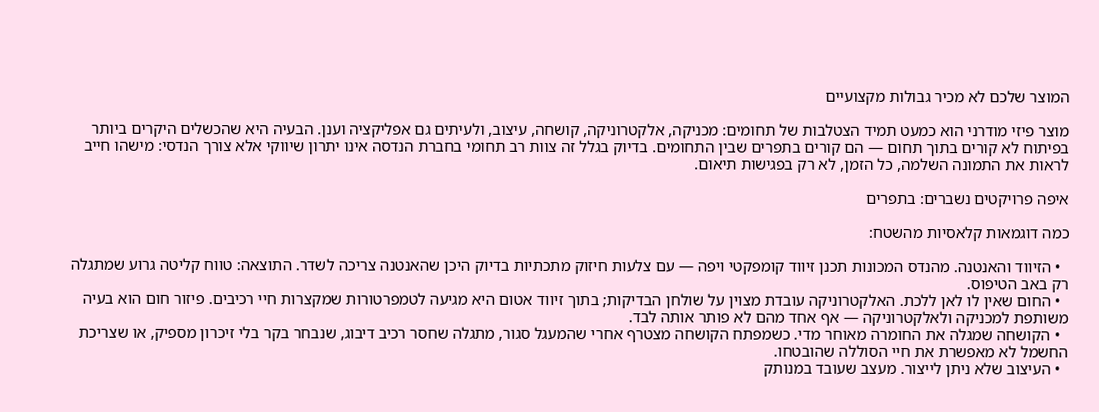המוצר שלכם לא מכיר גבולות מקצועיים

מוצר פיזי מודרני הוא כמעט תמיד הצטלבות של תחומים: מכניקה, אלקטרוניקה, קושחה, עיצוב, ולעיתים גם אפליקציה וענן. הבעיה היא שהכשלים היקרים ביותר בפיתוח לא קורים בתוך תחום — הם קורים בתפרים שבין התחומים. בדיוק בגלל זה צוות רב תחומי בחברת הנדסה אינו יתרון שיווקי אלא צורך הנדסי: מישהו חייב לראות את התמונה השלמה, כל הזמן, לא רק בפגישות תיאום.

איפה פרויקטים נשברים: בתפרים

כמה דוגמאות קלאסיות מהשטח:

  • הזיווד והאנטנה. מהנדס המכונות תכנן זיווד קומפקטי ויפה — עם צלעות חיזוק מתכתיות בדיוק היכן שהאנטנה צריכה לשדר. התוצאה: טווח קליטה גרוע שמתגלה רק באב הטיפוס.
  • החום שאין לו לאן ללכת. האלקטרוניקה עובדת מצוין על שולחן הבדיקות; בתוך זיווד אטום היא מגיעה לטמפרטורות שמקצרות חיי רכיבים. פיזור חום הוא בעיה משותפת למכניקה ולאלקטרוניקה — אף אחד מהם לא פותר אותה לבד.
  • הקושחה שמגלה את החומרה מאוחר מדי. כשמפתח הקושחה מצטרף אחרי שהמעגל סגור, מתגלה שחסר רכיב דיבוג, שנבחר בקר בלי זיכרון מספיק, או שצריכת החשמל לא מאפשרת את חיי הסוללה שהובטחו.
  • העיצוב שלא ניתן לייצור. מעצב שעובד במנותק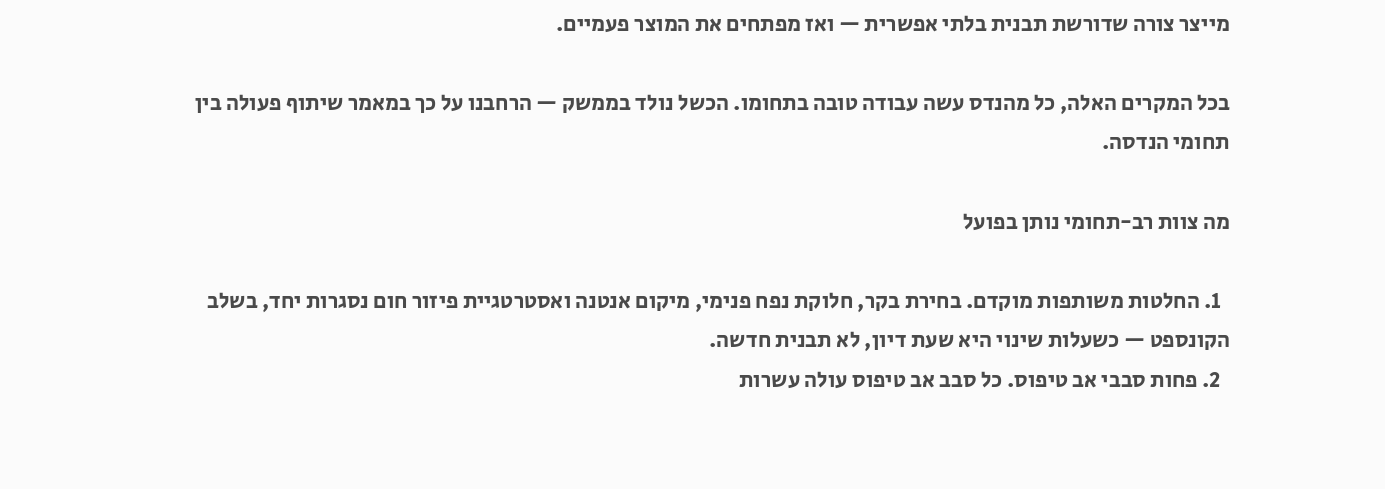מייצר צורה שדורשת תבנית בלתי אפשרית — ואז מפתחים את המוצר פעמיים.

בכל המקרים האלה, כל מהנדס עשה עבודה טובה בתחומו. הכשל נולד בממשק — הרחבנו על כך במאמר שיתוף פעולה בין תחומי הנדסה.

מה צוות רב-תחומי נותן בפועל

  1. החלטות משותפות מוקדם. בחירת בקר, חלוקת נפח פנימי, מיקום אנטנה ואסטרטגיית פיזור חום נסגרות יחד, בשלב הקונספט — כשעלות שינוי היא שעת דיון, לא תבנית חדשה.
  2. פחות סבבי אב טיפוס. כל סבב אב טיפוס עולה עשרות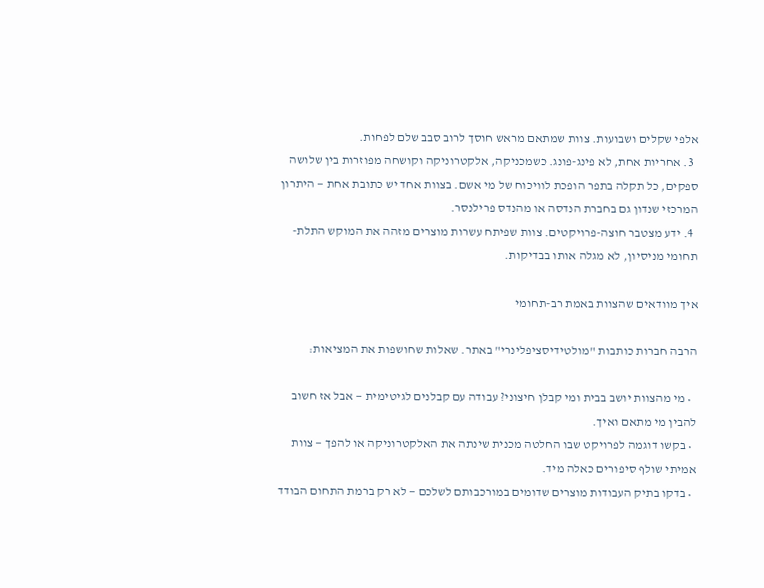אלפי שקלים ושבועות. צוות שמתאם מראש חוסך לרוב סבב שלם לפחות.
  3. אחריות אחת, לא פינג-פונג. כשמכניקה, אלקטרוניקה וקושחה מפוזרות בין שלושה ספקים, כל תקלה בתפר הופכת לוויכוח של מי אשם. בצוות אחד יש כתובת אחת — היתרון המרכזי שנדון גם בחברת הנדסה או מהנדס פרילנסר.
  4. ידע מצטבר חוצה-פרויקטים. צוות שפיתח עשרות מוצרים מזהה את המוקש התלת-תחומי מניסיון, לא מגלה אותו בבדיקות.

איך מוודאים שהצוות באמת רב-תחומי

הרבה חברות כותבות "מולטידיסציפלינרי" באתר. שאלות שחושפות את המציאות:

  • מי מהצוות יושב בבית ומי קבלן חיצוני? עבודה עם קבלנים לגיטימית — אבל אז חשוב להבין מי מתאם ואיך.
  • בקשו דוגמה לפרויקט שבו החלטה מכנית שינתה את האלקטרוניקה או להפך — צוות אמיתי שולף סיפורים כאלה מיד.
  • בדקו בתיק העבודות מוצרים שדומים במורכבותם לשלכם — לא רק ברמת התחום הבודד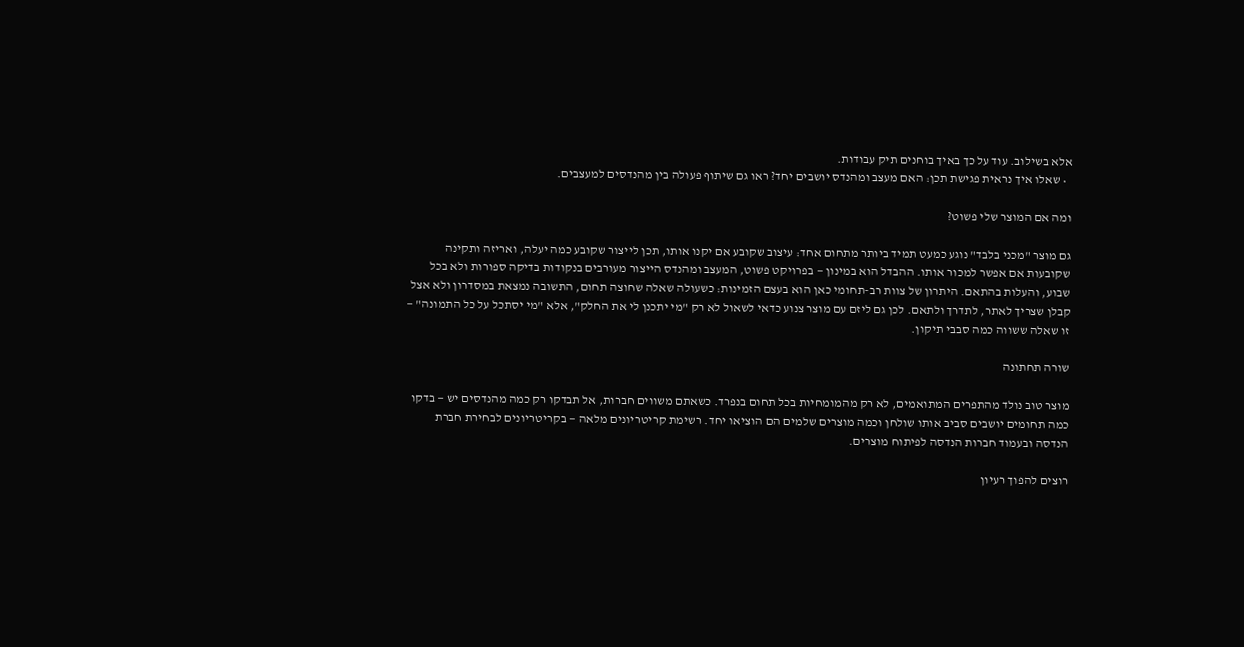אלא בשילוב. עוד על כך באיך בוחנים תיק עבודות.
  • שאלו איך נראית פגישת תכן: האם מעצב ומהנדס יושבים יחד? ראו גם שיתוף פעולה בין מהנדסים למעצבים.

ומה אם המוצר שלי פשוט?

גם מוצר "מכני בלבד" נוגע כמעט תמיד ביותר מתחום אחד: עיצוב שקובע אם יקנו אותו, תכן לייצור שקובע כמה יעלה, ואריזה ותקינה שקובעות אם אפשר למכור אותו. ההבדל הוא במינון — בפרויקט פשוט, המעצב ומהנדס הייצור מעורבים בנקודות בדיקה ספורות ולא בכל שבוע, והעלות בהתאם. היתרון של צוות רב-תחומי כאן הוא בעצם הזמינות: כשעולה שאלה שחוצה תחום, התשובה נמצאת במסדרון ולא אצל קבלן שצריך לאתר, לתדרך ולתאם. לכן גם ליזם עם מוצר צנוע כדאי לשאול לא רק "מי יתכנן לי את החלק", אלא "מי יסתכל על כל התמונה" — זו שאלה ששווה כמה סבבי תיקון.

שורה תחתונה

מוצר טוב נולד מהתפרים המתואמים, לא רק מהמומחיות בכל תחום בנפרד. כשאתם משווים חברות, אל תבדקו רק כמה מהנדסים יש — בדקו כמה תחומים יושבים סביב אותו שולחן וכמה מוצרים שלמים הם הוציאו יחד. רשימת קריטריונים מלאה — בקריטריונים לבחירת חברת הנדסה ובעמוד חברות הנדסה לפיתוח מוצרים.

רוצים להפוך רעיון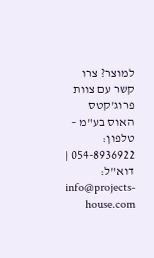למוצר? צרו קשר עם צוות פרוג'קטס האוס בע"מ – טלפון: 054-8936922 | דוא"ל: info@projects-house.com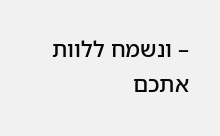– ונשמח ללוות אתכם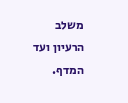משלב הרעיון ועד המדף.